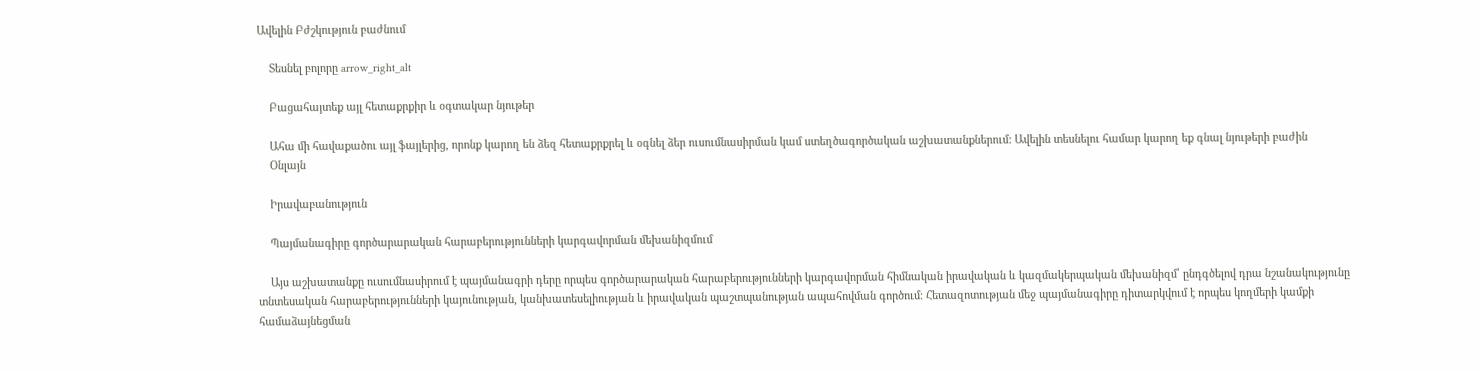Ավելին Բժշկություն բաժնում

    Տեսնել բոլորը arrow_right_alt

    Բացահայտեք այլ հետաքրքիր և օգտակար նյութեր

    Ահա մի հավաքածու այլ ֆայլերից, որոնք կարող են ձեզ հետաքրքրել և օգնել ձեր ուսումնասիրման կամ ստեղծագործական աշխատանքներում: Ավելին տեսնելու համար կարող եք գնալ նյութերի բաժին
    Օնլայն

    Իրավաբանություն

    Պայմանագիրը գործարարական հարաբերությունների կարգավորման մեխանիզմում

    Այս աշխատանքը ուսումնասիրում է պայմանագրի դերը որպես գործարարական հարաբերությունների կարգավորման հիմնական իրավական և կազմակերպական մեխանիզմ՝ ընդգծելով դրա նշանակությունը տնտեսական հարաբերությունների կայունության, կանխատեսելիության և իրավական պաշտպանության ապահովման գործում։ Հետազոտության մեջ պայմանագիրը դիտարկվում է որպես կողմերի կամքի համաձայնեցման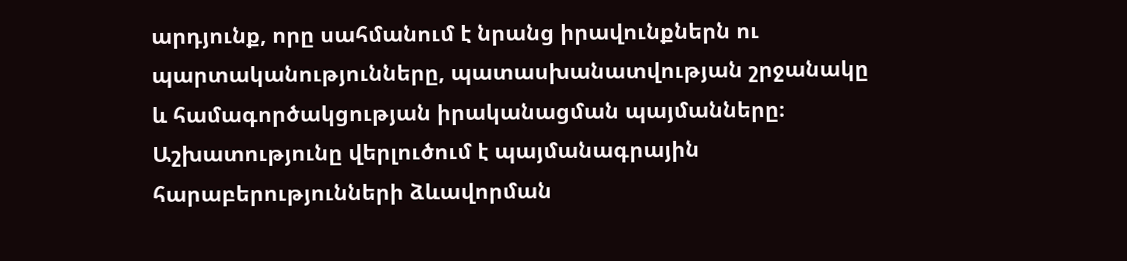արդյունք, որը սահմանում է նրանց իրավունքներն ու պարտականությունները, պատասխանատվության շրջանակը և համագործակցության իրականացման պայմանները։ Աշխատությունը վերլուծում է պայմանագրային հարաբերությունների ձևավորման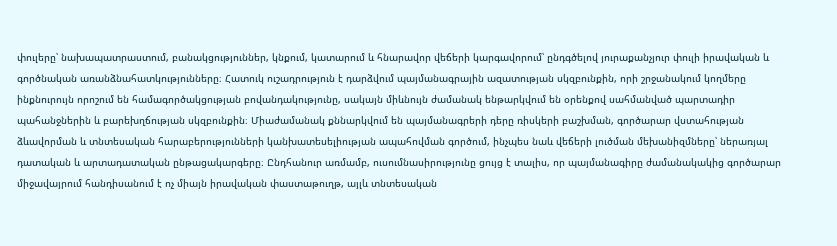փուլերը՝ նախապատրաստում, բանակցություններ, կնքում, կատարում և հնարավոր վեճերի կարգավորում՝ ընդգծելով յուրաքանչյուր փուլի իրավական և գործնական առանձնահատկությունները։ Հատուկ ուշադրություն է դարձվում պայմանագրային ազատության սկզբունքին, որի շրջանակում կողմերը ինքնուրույն որոշում են համագործակցության բովանդակությունը, սակայն միևնույն ժամանակ ենթարկվում են օրենքով սահմանված պարտադիր պահանջներին և բարեխղճության սկզբունքին։ Միաժամանակ քննարկվում են պայմանագրերի դերը ռիսկերի բաշխման, գործարար վստահության ձևավորման և տնտեսական հարաբերությունների կանխատեսելիության ապահովման գործում, ինչպես նաև վեճերի լուծման մեխանիզմները՝ ներառյալ դատական և արտադատական ընթացակարգերը։ Ընդհանուր առմամբ, ուսումնասիրությունը ցույց է տալիս, որ պայմանագիրը ժամանակակից գործարար միջավայրում հանդիսանում է ոչ միայն իրավական փաստաթուղթ, այլև տնտեսական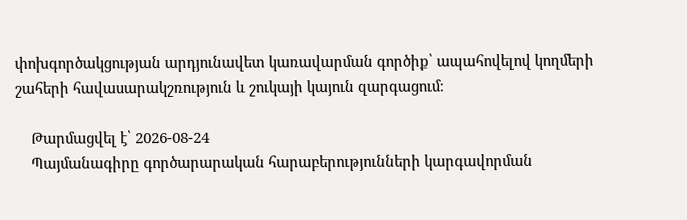փոխգործակցության արդյունավետ կառավարման գործիք՝ ապահովելով կողմերի շահերի հավասարակշռություն և շուկայի կայուն զարգացում։

    Թարմացվել է՝ 2026-08-24
    Պայմանագիրը գործարարական հարաբերությունների կարգավորման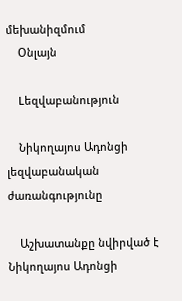մեխանիզմում
    Օնլայն

    Lեզվաբանություն

    Նիկողայոս Ադոնցի լեզվաբանական ժառանգությունը

    Աշխատանքը նվիրված է Նիկողայոս Ադոնցի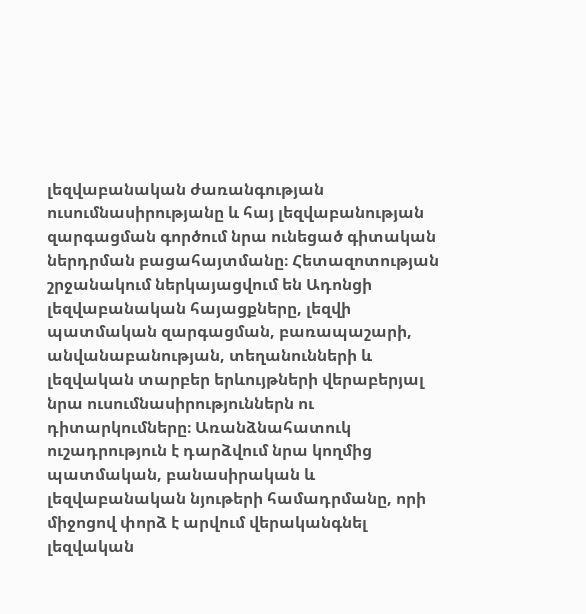լեզվաբանական ժառանգության ուսումնասիրությանը և հայ լեզվաբանության զարգացման գործում նրա ունեցած գիտական ներդրման բացահայտմանը։ Հետազոտության շրջանակում ներկայացվում են Ադոնցի լեզվաբանական հայացքները, լեզվի պատմական զարգացման, բառապաշարի, անվանաբանության, տեղանունների և լեզվական տարբեր երևույթների վերաբերյալ նրա ուսումնասիրություններն ու դիտարկումները։ Առանձնահատուկ ուշադրություն է դարձվում նրա կողմից պատմական, բանասիրական և լեզվաբանական նյութերի համադրմանը, որի միջոցով փորձ է արվում վերականգնել լեզվական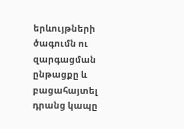երևույթների ծագումն ու զարգացման ընթացքը և բացահայտել դրանց կապը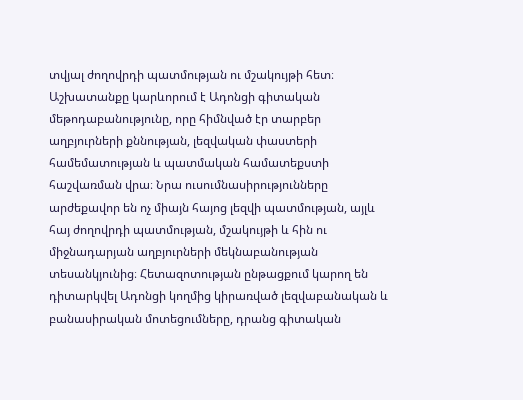տվյալ ժողովրդի պատմության ու մշակույթի հետ։ Աշխատանքը կարևորում է Ադոնցի գիտական մեթոդաբանությունը, որը հիմնված էր տարբեր աղբյուրների քննության, լեզվական փաստերի համեմատության և պատմական համատեքստի հաշվառման վրա։ Նրա ուսումնասիրությունները արժեքավոր են ոչ միայն հայոց լեզվի պատմության, այլև հայ ժողովրդի պատմության, մշակույթի և հին ու միջնադարյան աղբյուրների մեկնաբանության տեսանկյունից։ Հետազոտության ընթացքում կարող են դիտարկվել Ադոնցի կողմից կիրառված լեզվաբանական և բանասիրական մոտեցումները, դրանց գիտական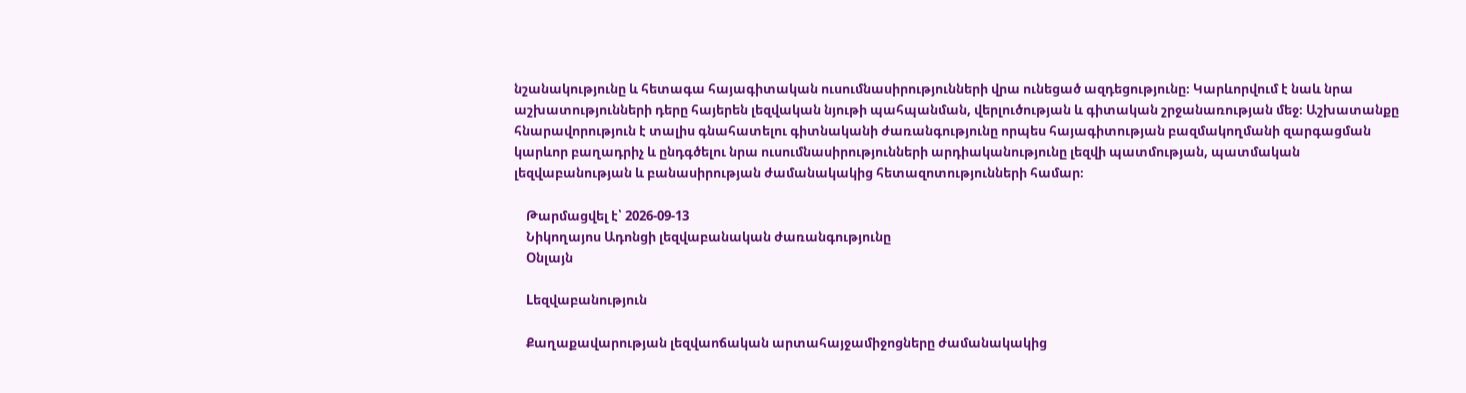նշանակությունը և հետագա հայագիտական ուսումնասիրությունների վրա ունեցած ազդեցությունը։ Կարևորվում է նաև նրա աշխատությունների դերը հայերեն լեզվական նյութի պահպանման, վերլուծության և գիտական շրջանառության մեջ։ Աշխատանքը հնարավորություն է տալիս գնահատելու գիտնականի ժառանգությունը որպես հայագիտության բազմակողմանի զարգացման կարևոր բաղադրիչ և ընդգծելու նրա ուսումնասիրությունների արդիականությունը լեզվի պատմության, պատմական լեզվաբանության և բանասիրության ժամանակակից հետազոտությունների համար։

    Թարմացվել է՝ 2026-09-13
    Նիկողայոս Ադոնցի լեզվաբանական ժառանգությունը
    Օնլայն

    Lեզվաբանություն

    Քաղաքավարության լեզվաոճական արտահայջամիջոցները ժամանակակից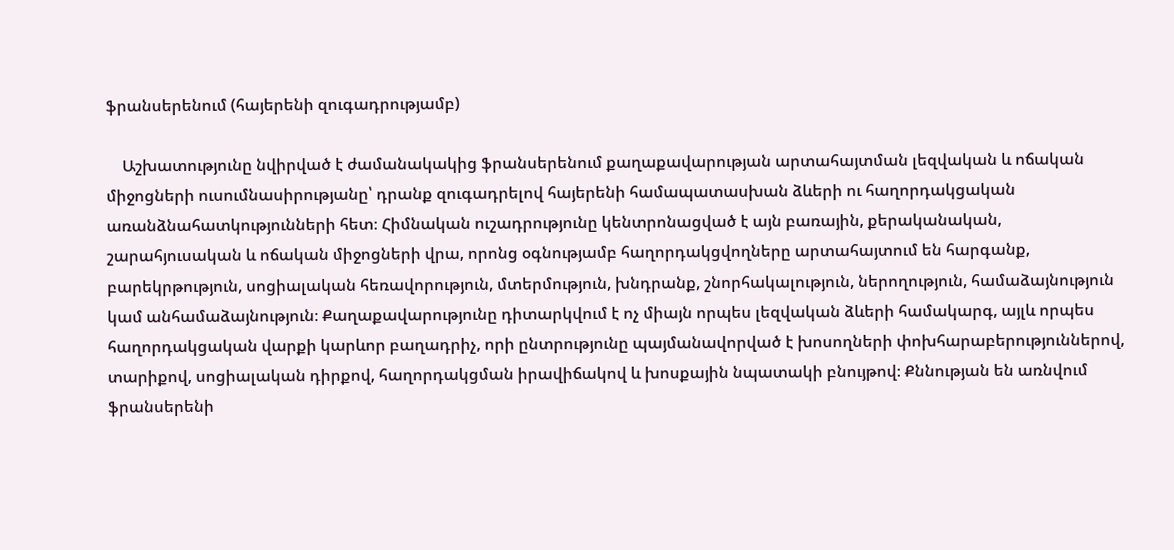ֆրանսերենում (հայերենի զուգադրությամբ)

    Աշխատությունը նվիրված է ժամանակակից ֆրանսերենում քաղաքավարության արտահայտման լեզվական և ոճական միջոցների ուսումնասիրությանը՝ դրանք զուգադրելով հայերենի համապատասխան ձևերի ու հաղորդակցական առանձնահատկությունների հետ։ Հիմնական ուշադրությունը կենտրոնացված է այն բառային, քերականական, շարահյուսական և ոճական միջոցների վրա, որոնց օգնությամբ հաղորդակցվողները արտահայտում են հարգանք, բարեկրթություն, սոցիալական հեռավորություն, մտերմություն, խնդրանք, շնորհակալություն, ներողություն, համաձայնություն կամ անհամաձայնություն։ Քաղաքավարությունը դիտարկվում է ոչ միայն որպես լեզվական ձևերի համակարգ, այլև որպես հաղորդակցական վարքի կարևոր բաղադրիչ, որի ընտրությունը պայմանավորված է խոսողների փոխհարաբերություններով, տարիքով, սոցիալական դիրքով, հաղորդակցման իրավիճակով և խոսքային նպատակի բնույթով։ Քննության են առնվում ֆրանսերենի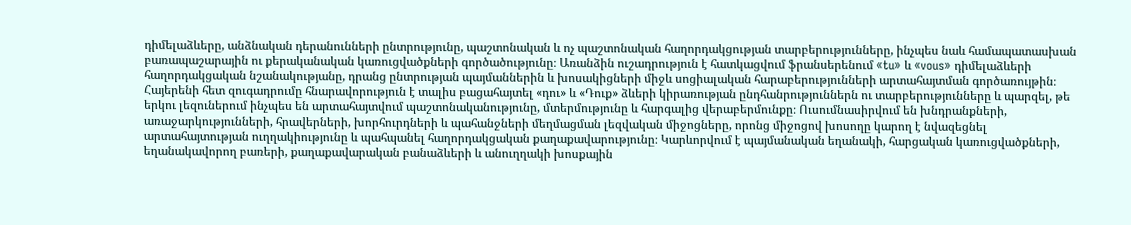դիմելաձևերը, անձնական դերանունների ընտրությունը, պաշտոնական և ոչ պաշտոնական հաղորդակցության տարբերությունները, ինչպես նաև համապատասխան բառապաշարային ու քերականական կառուցվածքների գործածությունը։ Առանձին ուշադրություն է հատկացվում ֆրանսերենում «tu» և «vous» դիմելաձևերի հաղորդակցական նշանակությանը, դրանց ընտրության պայմաններին և խոսակիցների միջև սոցիալական հարաբերությունների արտահայտման գործառույթին։ Հայերենի հետ զուգադրումը հնարավորություն է տալիս բացահայտել «դու» և «Դուք» ձևերի կիրառության ընդհանրություններն ու տարբերությունները և պարզել, թե երկու լեզուներում ինչպես են արտահայտվում պաշտոնականությունը, մտերմությունը և հարգալից վերաբերմունքը։ Ուսումնասիրվում են խնդրանքների, առաջարկությունների, հրավերների, խորհուրդների և պահանջների մեղմացման լեզվական միջոցները, որոնց միջոցով խոսողը կարող է նվազեցնել արտահայտության ուղղակիությունը և պահպանել հաղորդակցական քաղաքավարությունը։ Կարևորվում է պայմանական եղանակի, հարցական կառուցվածքների, եղանակավորող բառերի, քաղաքավարական բանաձևերի և անուղղակի խոսքային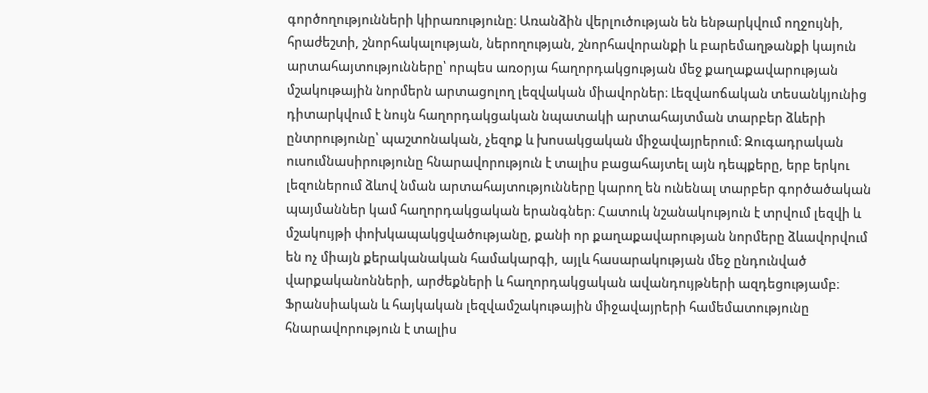գործողությունների կիրառությունը։ Առանձին վերլուծության են ենթարկվում ողջույնի, հրաժեշտի, շնորհակալության, ներողության, շնորհավորանքի և բարեմաղթանքի կայուն արտահայտությունները՝ որպես առօրյա հաղորդակցության մեջ քաղաքավարության մշակութային նորմերն արտացոլող լեզվական միավորներ։ Լեզվաոճական տեսանկյունից դիտարկվում է նույն հաղորդակցական նպատակի արտահայտման տարբեր ձևերի ընտրությունը՝ պաշտոնական, չեզոք և խոսակցական միջավայրերում։ Զուգադրական ուսումնասիրությունը հնարավորություն է տալիս բացահայտել այն դեպքերը, երբ երկու լեզուներում ձևով նման արտահայտությունները կարող են ունենալ տարբեր գործածական պայմաններ կամ հաղորդակցական երանգներ։ Հատուկ նշանակություն է տրվում լեզվի և մշակույթի փոխկապակցվածությանը, քանի որ քաղաքավարության նորմերը ձևավորվում են ոչ միայն քերականական համակարգի, այլև հասարակության մեջ ընդունված վարքականոնների, արժեքների և հաղորդակցական ավանդույթների ազդեցությամբ։ Ֆրանսիական և հայկական լեզվամշակութային միջավայրերի համեմատությունը հնարավորություն է տալիս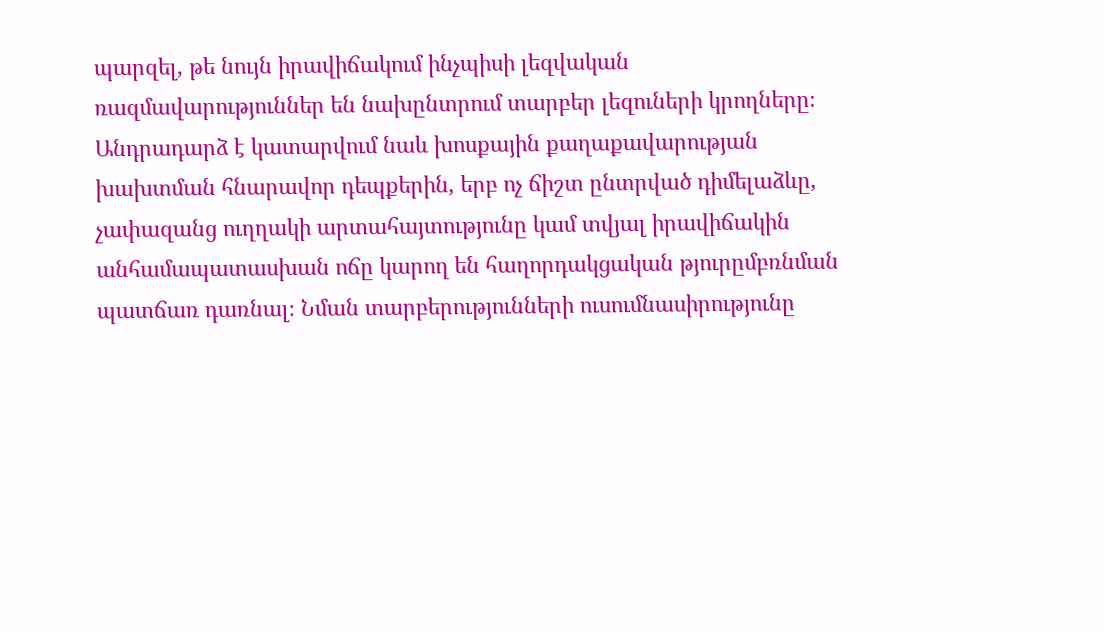պարզել, թե նույն իրավիճակում ինչպիսի լեզվական ռազմավարություններ են նախընտրում տարբեր լեզուների կրողները։ Անդրադարձ է կատարվում նաև խոսքային քաղաքավարության խախտման հնարավոր դեպքերին, երբ ոչ ճիշտ ընտրված դիմելաձևը, չափազանց ուղղակի արտահայտությունը կամ տվյալ իրավիճակին անհամապատասխան ոճը կարող են հաղորդակցական թյուրըմբռնման պատճառ դառնալ։ Նման տարբերությունների ուսումնասիրությունը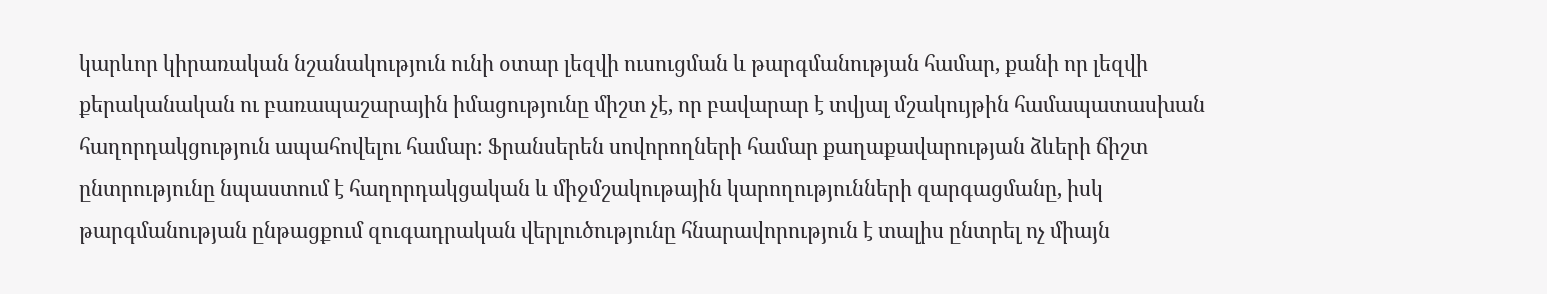կարևոր կիրառական նշանակություն ունի օտար լեզվի ուսուցման և թարգմանության համար, քանի որ լեզվի քերականական ու բառապաշարային իմացությունը միշտ չէ, որ բավարար է տվյալ մշակույթին համապատասխան հաղորդակցություն ապահովելու համար։ Ֆրանսերեն սովորողների համար քաղաքավարության ձևերի ճիշտ ընտրությունը նպաստում է հաղորդակցական և միջմշակութային կարողությունների զարգացմանը, իսկ թարգմանության ընթացքում զուգադրական վերլուծությունը հնարավորություն է տալիս ընտրել ոչ միայն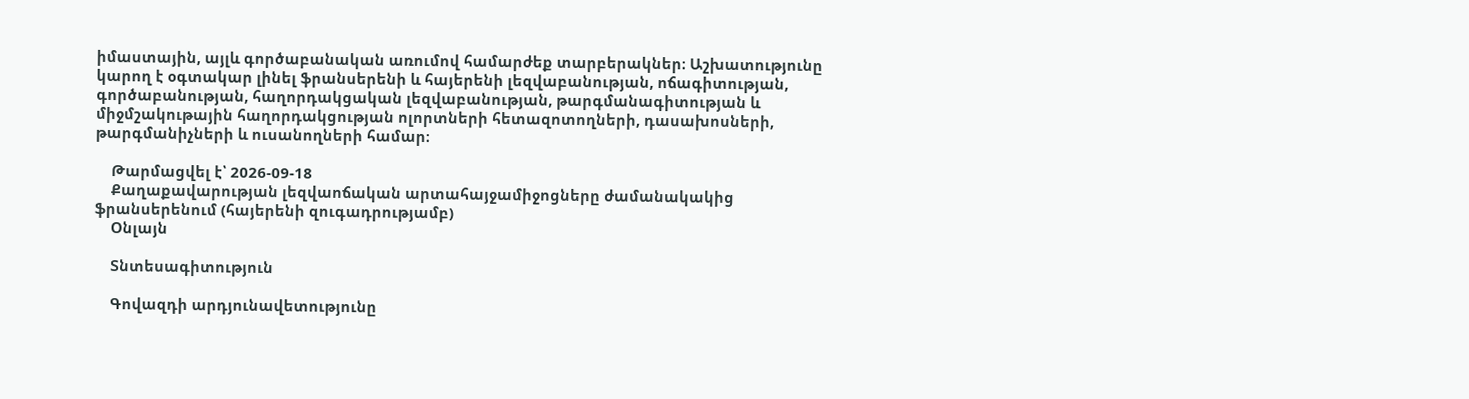իմաստային, այլև գործաբանական առումով համարժեք տարբերակներ։ Աշխատությունը կարող է օգտակար լինել ֆրանսերենի և հայերենի լեզվաբանության, ոճագիտության, գործաբանության, հաղորդակցական լեզվաբանության, թարգմանագիտության և միջմշակութային հաղորդակցության ոլորտների հետազոտողների, դասախոսների, թարգմանիչների և ուսանողների համար։

    Թարմացվել է՝ 2026-09-18
    Քաղաքավարության լեզվաոճական արտահայջամիջոցները ժամանակակից ֆրանսերենում (հայերենի զուգադրությամբ)
    Օնլայն

    Տնտեսագիտություն

    Գովազդի արդյունավետությունը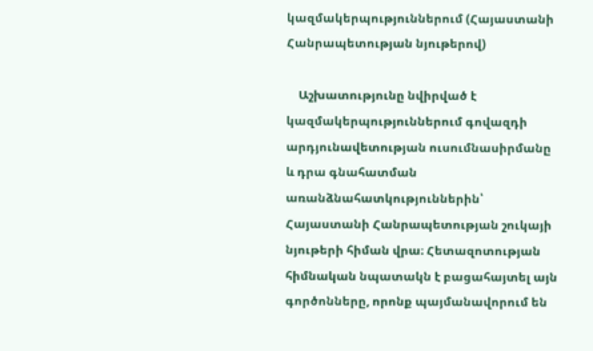կազմակերպություններում (Հայաստանի Հանրապետության նյութերով)

    Աշխատությունը նվիրված է կազմակերպություններում գովազդի արդյունավետության ուսումնասիրմանը և դրա գնահատման առանձնահատկություններին՝ Հայաստանի Հանրապետության շուկայի նյութերի հիման վրա։ Հետազոտության հիմնական նպատակն է բացահայտել այն գործոնները, որոնք պայմանավորում են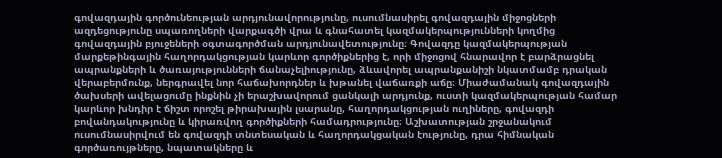գովազդային գործունեության արդյունավորությունը, ուսումնասիրել գովազդային միջոցների ազդեցությունը սպառողների վարքագծի վրա և գնահատել կազմակերպությունների կողմից գովազդային բյուջեների օգտագործման արդյունավետությունը։ Գովազդը կազմակերպության մարքեթինգային հաղորդակցության կարևոր գործիքներից է, որի միջոցով հնարավոր է բարձրացնել ապրանքների և ծառայությունների ճանաչելիությունը, ձևավորել ապրանքանիշի նկատմամբ դրական վերաբերմունք, ներգրավել նոր հաճախորդներ և խթանել վաճառքի աճը։ Միաժամանակ գովազդային ծախսերի ավելացումը ինքնին չի երաշխավորում ցանկալի արդյունք, ուստի կազմակերպության համար կարևոր խնդիր է ճիշտ որոշել թիրախային լսարանը, հաղորդակցության ուղիները, գովազդի բովանդակությունը և կիրառվող գործիքների համադրությունը։ Աշխատության շրջանակում ուսումնասիրվում են գովազդի տնտեսական և հաղորդակցական էությունը, դրա հիմնական գործառույթները, նպատակները և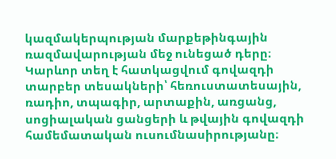կազմակերպության մարքեթինգային ռազմավարության մեջ ունեցած դերը։ Կարևոր տեղ է հատկացվում գովազդի տարբեր տեսակների՝ հեռուստատեսային, ռադիո, տպագիր, արտաքին, առցանց, սոցիալական ցանցերի և թվային գովազդի համեմատական ուսումնասիրությանը։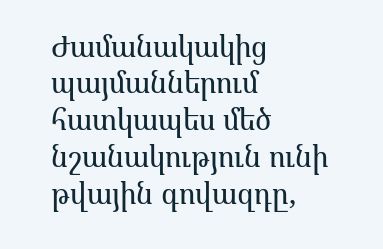Ժամանակակից պայմաններում հատկապես մեծ նշանակություն ունի թվային գովազդը,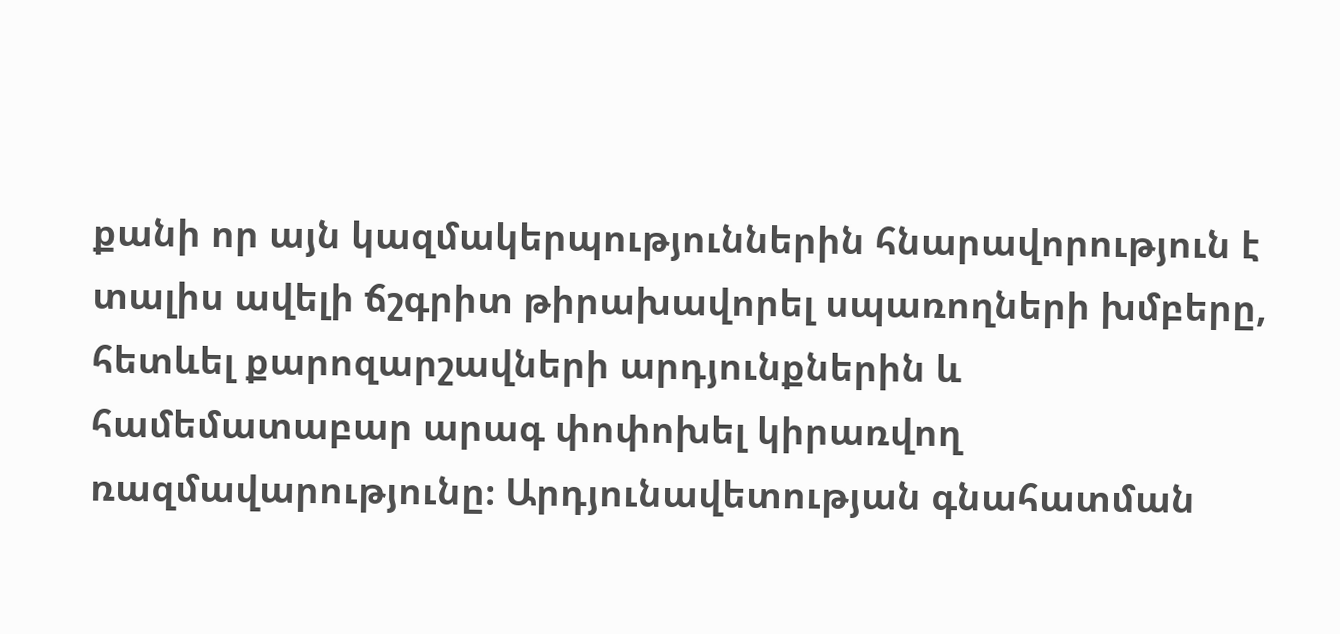քանի որ այն կազմակերպություններին հնարավորություն է տալիս ավելի ճշգրիտ թիրախավորել սպառողների խմբերը, հետևել քարոզարշավների արդյունքներին և համեմատաբար արագ փոփոխել կիրառվող ռազմավարությունը։ Արդյունավետության գնահատման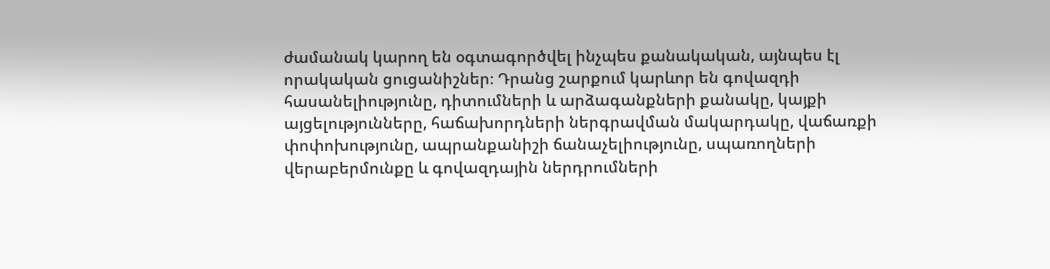ժամանակ կարող են օգտագործվել ինչպես քանակական, այնպես էլ որակական ցուցանիշներ։ Դրանց շարքում կարևոր են գովազդի հասանելիությունը, դիտումների և արձագանքների քանակը, կայքի այցելությունները, հաճախորդների ներգրավման մակարդակը, վաճառքի փոփոխությունը, ապրանքանիշի ճանաչելիությունը, սպառողների վերաբերմունքը և գովազդային ներդրումների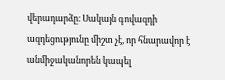վերադարձը։ Սակայն գովազդի ազդեցությունը միշտ չէ, որ հնարավոր է անմիջականորեն կապել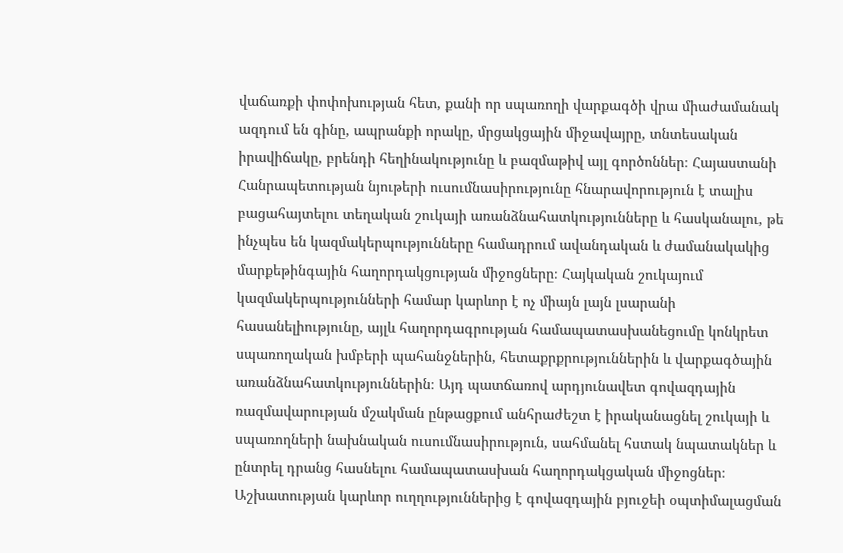վաճառքի փոփոխության հետ, քանի որ սպառողի վարքագծի վրա միաժամանակ ազդում են գինը, ապրանքի որակը, մրցակցային միջավայրը, տնտեսական իրավիճակը, բրենդի հեղինակությունը և բազմաթիվ այլ գործոններ։ Հայաստանի Հանրապետության նյութերի ուսումնասիրությունը հնարավորություն է տալիս բացահայտելու տեղական շուկայի առանձնահատկությունները և հասկանալու, թե ինչպես են կազմակերպությունները համադրում ավանդական և ժամանակակից մարքեթինգային հաղորդակցության միջոցները։ Հայկական շուկայում կազմակերպությունների համար կարևոր է ոչ միայն լայն լսարանի հասանելիությունը, այլև հաղորդագրության համապատասխանեցումը կոնկրետ սպառողական խմբերի պահանջներին, հետաքրքրություններին և վարքագծային առանձնահատկություններին։ Այդ պատճառով արդյունավետ գովազդային ռազմավարության մշակման ընթացքում անհրաժեշտ է իրականացնել շուկայի և սպառողների նախնական ուսումնասիրություն, սահմանել հստակ նպատակներ և ընտրել դրանց հասնելու համապատասխան հաղորդակցական միջոցներ։ Աշխատության կարևոր ուղղություններից է գովազդային բյուջեի օպտիմալացման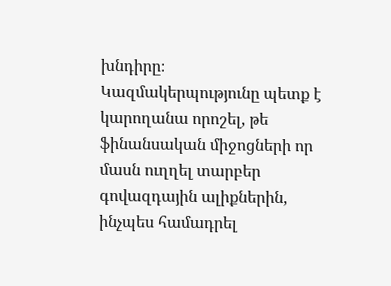խնդիրը։ Կազմակերպությունը պետք է կարողանա որոշել, թե ֆինանսական միջոցների որ մասն ուղղել տարբեր գովազդային ալիքներին, ինչպես համադրել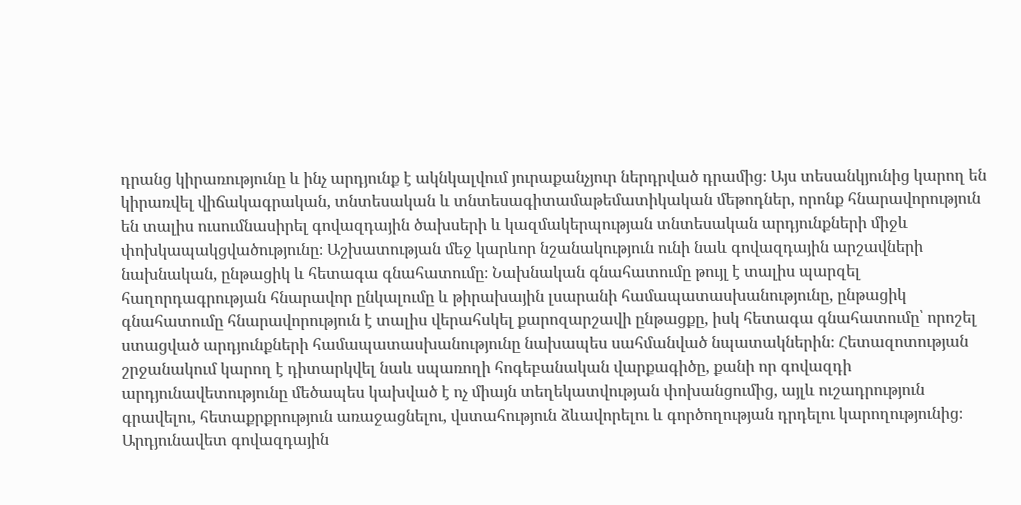դրանց կիրառությունը և ինչ արդյունք է ակնկալվում յուրաքանչյուր ներդրված դրամից։ Այս տեսանկյունից կարող են կիրառվել վիճակագրական, տնտեսական և տնտեսագիտամաթեմատիկական մեթոդներ, որոնք հնարավորություն են տալիս ուսումնասիրել գովազդային ծախսերի և կազմակերպության տնտեսական արդյունքների միջև փոխկապակցվածությունը։ Աշխատության մեջ կարևոր նշանակություն ունի նաև գովազդային արշավների նախնական, ընթացիկ և հետագա գնահատումը։ Նախնական գնահատումը թույլ է տալիս պարզել հաղորդագրության հնարավոր ընկալումը և թիրախային լսարանի համապատասխանությունը, ընթացիկ գնահատումը հնարավորություն է տալիս վերահսկել քարոզարշավի ընթացքը, իսկ հետագա գնահատումը՝ որոշել ստացված արդյունքների համապատասխանությունը նախապես սահմանված նպատակներին։ Հետազոտության շրջանակում կարող է դիտարկվել նաև սպառողի հոգեբանական վարքագիծը, քանի որ գովազդի արդյունավետությունը մեծապես կախված է ոչ միայն տեղեկատվության փոխանցումից, այլև ուշադրություն գրավելու, հետաքրքրություն առաջացնելու, վստահություն ձևավորելու և գործողության դրդելու կարողությունից։ Արդյունավետ գովազդային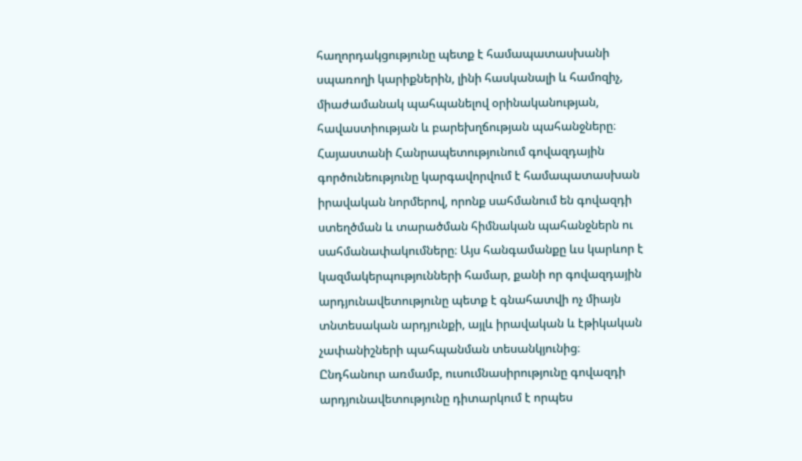հաղորդակցությունը պետք է համապատասխանի սպառողի կարիքներին, լինի հասկանալի և համոզիչ, միաժամանակ պահպանելով օրինականության, հավաստիության և բարեխղճության պահանջները։ Հայաստանի Հանրապետությունում գովազդային գործունեությունը կարգավորվում է համապատասխան իրավական նորմերով, որոնք սահմանում են գովազդի ստեղծման և տարածման հիմնական պահանջներն ու սահմանափակումները։ Այս հանգամանքը ևս կարևոր է կազմակերպությունների համար, քանի որ գովազդային արդյունավետությունը պետք է գնահատվի ոչ միայն տնտեսական արդյունքի, այլև իրավական և էթիկական չափանիշների պահպանման տեսանկյունից։ Ընդհանուր առմամբ, ուսումնասիրությունը գովազդի արդյունավետությունը դիտարկում է որպես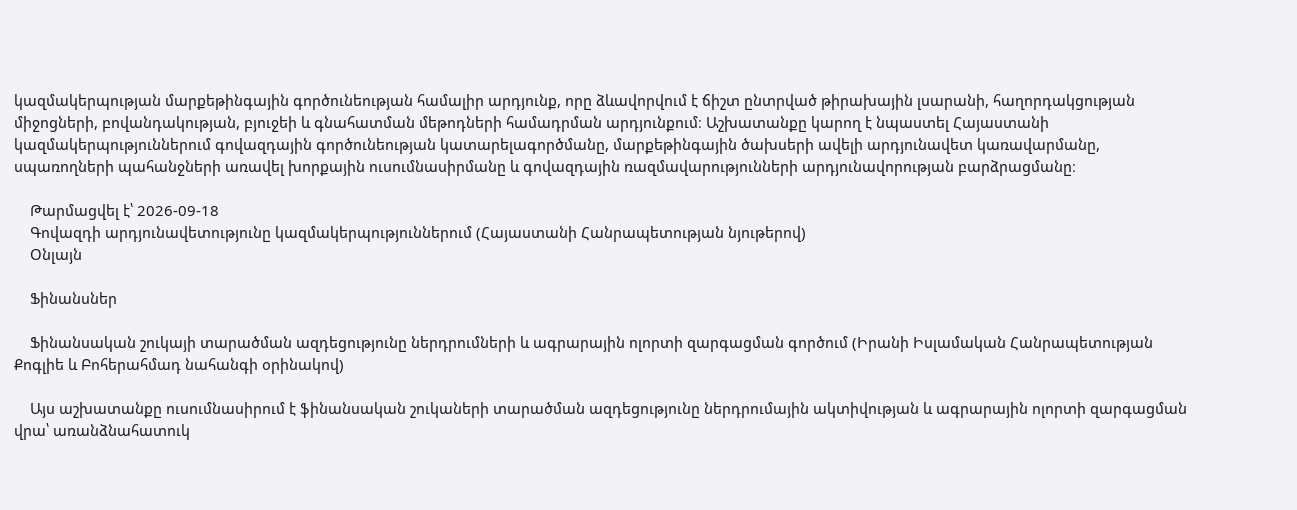կազմակերպության մարքեթինգային գործունեության համալիր արդյունք, որը ձևավորվում է ճիշտ ընտրված թիրախային լսարանի, հաղորդակցության միջոցների, բովանդակության, բյուջեի և գնահատման մեթոդների համադրման արդյունքում։ Աշխատանքը կարող է նպաստել Հայաստանի կազմակերպություններում գովազդային գործունեության կատարելագործմանը, մարքեթինգային ծախսերի ավելի արդյունավետ կառավարմանը, սպառողների պահանջների առավել խորքային ուսումնասիրմանը և գովազդային ռազմավարությունների արդյունավորության բարձրացմանը։

    Թարմացվել է՝ 2026-09-18
    Գովազդի արդյունավետությունը կազմակերպություններում (Հայաստանի Հանրապետության նյութերով)
    Օնլայն

    Ֆինանսներ

    Ֆինանսական շուկայի տարածման ազդեցությունը ներդրումների և ագրարային ոլորտի զարգացման գործում (Իրանի Իսլամական Հանրապետության Քոգլիե և Բոհերահմադ նահանգի օրինակով)

    Այս աշխատանքը ուսումնասիրում է ֆինանսական շուկաների տարածման ազդեցությունը ներդրումային ակտիվության և ագրարային ոլորտի զարգացման վրա՝ առանձնահատուկ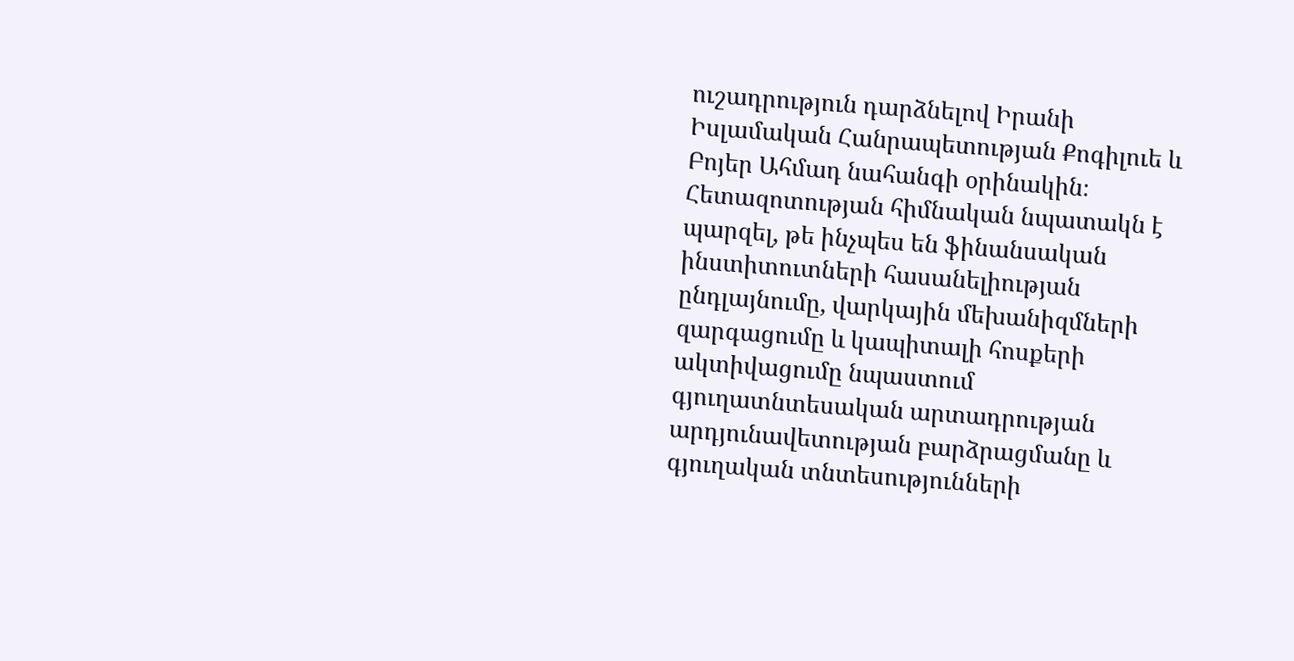ուշադրություն դարձնելով Իրանի Իսլամական Հանրապետության Քոգիլուե և Բոյեր Ահմադ նահանգի օրինակին։ Հետազոտության հիմնական նպատակն է պարզել, թե ինչպես են ֆինանսական ինստիտուտների հասանելիության ընդլայնումը, վարկային մեխանիզմների զարգացումը և կապիտալի հոսքերի ակտիվացումը նպաստում գյուղատնտեսական արտադրության արդյունավետության բարձրացմանը և գյուղական տնտեսությունների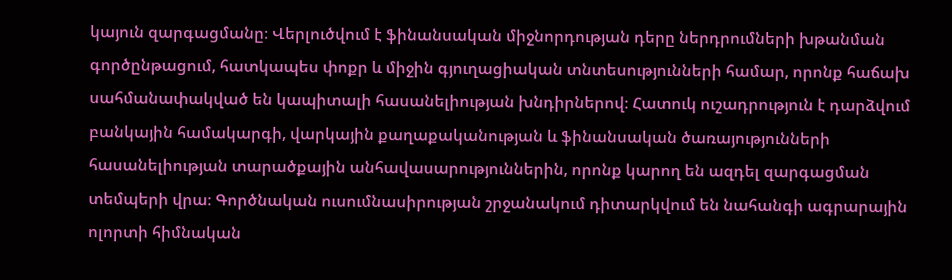կայուն զարգացմանը։ Վերլուծվում է ֆինանսական միջնորդության դերը ներդրումների խթանման գործընթացում, հատկապես փոքր և միջին գյուղացիական տնտեսությունների համար, որոնք հաճախ սահմանափակված են կապիտալի հասանելիության խնդիրներով։ Հատուկ ուշադրություն է դարձվում բանկային համակարգի, վարկային քաղաքականության և ֆինանսական ծառայությունների հասանելիության տարածքային անհավասարություններին, որոնք կարող են ազդել զարգացման տեմպերի վրա։ Գործնական ուսումնասիրության շրջանակում դիտարկվում են նահանգի ագրարային ոլորտի հիմնական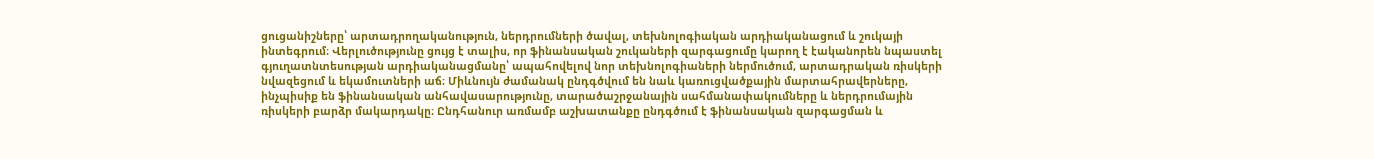ցուցանիշները՝ արտադրողականություն, ներդրումների ծավալ, տեխնոլոգիական արդիականացում և շուկայի ինտեգրում։ Վերլուծությունը ցույց է տալիս, որ ֆինանսական շուկաների զարգացումը կարող է էականորեն նպաստել գյուղատնտեսության արդիականացմանը՝ ապահովելով նոր տեխնոլոգիաների ներմուծում, արտադրական ռիսկերի նվազեցում և եկամուտների աճ։ Միևնույն ժամանակ ընդգծվում են նաև կառուցվածքային մարտահրավերները, ինչպիսիք են ֆինանսական անհավասարությունը, տարածաշրջանային սահմանափակումները և ներդրումային ռիսկերի բարձր մակարդակը։ Ընդհանուր առմամբ աշխատանքը ընդգծում է ֆինանսական զարգացման և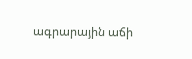ագրարային աճի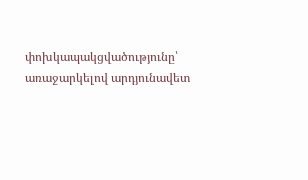փոխկապակցվածությունը՝ առաջարկելով արդյունավետ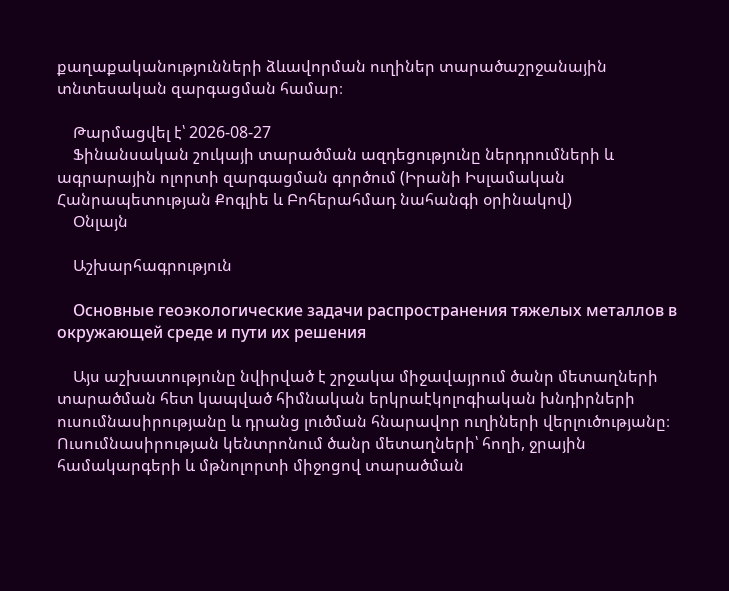քաղաքականությունների ձևավորման ուղիներ տարածաշրջանային տնտեսական զարգացման համար։

    Թարմացվել է՝ 2026-08-27
    Ֆինանսական շուկայի տարածման ազդեցությունը ներդրումների և ագրարային ոլորտի զարգացման գործում (Իրանի Իսլամական Հանրապետության Քոգլիե և Բոհերահմադ նահանգի օրինակով)
    Օնլայն

    Աշխարհագրություն

    Основные геоэкологические задачи распространения тяжелых металлов в окружающей среде и пути их решения

    Այս աշխատությունը նվիրված է շրջակա միջավայրում ծանր մետաղների տարածման հետ կապված հիմնական երկրաէկոլոգիական խնդիրների ուսումնասիրությանը և դրանց լուծման հնարավոր ուղիների վերլուծությանը։ Ուսումնասիրության կենտրոնում ծանր մետաղների՝ հողի, ջրային համակարգերի և մթնոլորտի միջոցով տարածման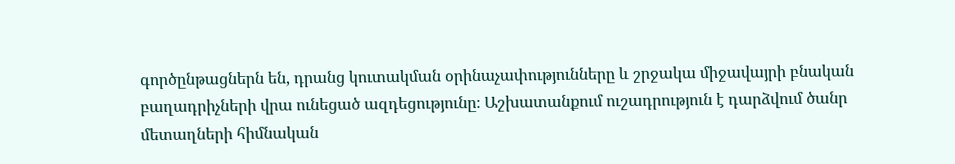գործընթացներն են, դրանց կուտակման օրինաչափությունները և շրջակա միջավայրի բնական բաղադրիչների վրա ունեցած ազդեցությունը։ Աշխատանքում ուշադրություն է դարձվում ծանր մետաղների հիմնական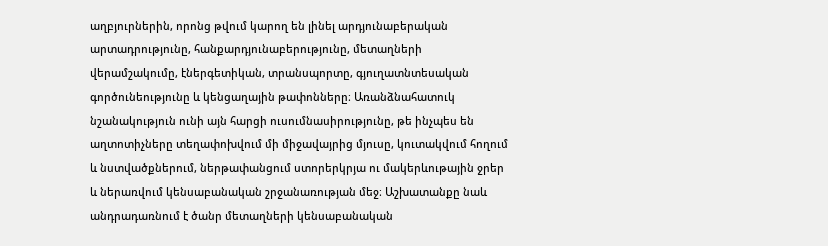աղբյուրներին, որոնց թվում կարող են լինել արդյունաբերական արտադրությունը, հանքարդյունաբերությունը, մետաղների վերամշակումը, էներգետիկան, տրանսպորտը, գյուղատնտեսական գործունեությունը և կենցաղային թափոնները։ Առանձնահատուկ նշանակություն ունի այն հարցի ուսումնասիրությունը, թե ինչպես են աղտոտիչները տեղափոխվում մի միջավայրից մյուսը, կուտակվում հողում և նստվածքներում, ներթափանցում ստորերկրյա ու մակերևութային ջրեր և ներառվում կենսաբանական շրջանառության մեջ։ Աշխատանքը նաև անդրադառնում է ծանր մետաղների կենսաբանական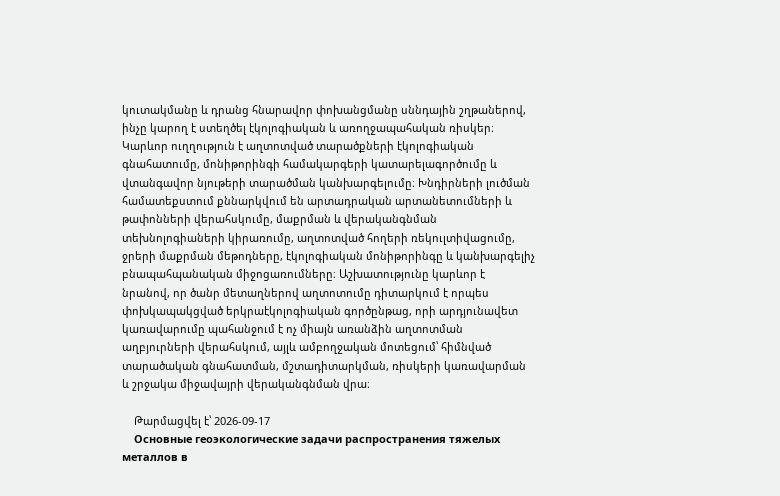կուտակմանը և դրանց հնարավոր փոխանցմանը սննդային շղթաներով, ինչը կարող է ստեղծել էկոլոգիական և առողջապահական ռիսկեր։ Կարևոր ուղղություն է աղտոտված տարածքների էկոլոգիական գնահատումը, մոնիթորինգի համակարգերի կատարելագործումը և վտանգավոր նյութերի տարածման կանխարգելումը։ Խնդիրների լուծման համատեքստում քննարկվում են արտադրական արտանետումների և թափոնների վերահսկումը, մաքրման և վերականգնման տեխնոլոգիաների կիրառումը, աղտոտված հողերի ռեկուլտիվացումը, ջրերի մաքրման մեթոդները, էկոլոգիական մոնիթորինգը և կանխարգելիչ բնապահպանական միջոցառումները։ Աշխատությունը կարևոր է նրանով, որ ծանր մետաղներով աղտոտումը դիտարկում է որպես փոխկապակցված երկրաէկոլոգիական գործընթաց, որի արդյունավետ կառավարումը պահանջում է ոչ միայն առանձին աղտոտման աղբյուրների վերահսկում, այլև ամբողջական մոտեցում՝ հիմնված տարածական գնահատման, մշտադիտարկման, ռիսկերի կառավարման և շրջակա միջավայրի վերականգնման վրա։

    Թարմացվել է՝ 2026-09-17
    Основные геоэкологические задачи распространения тяжелых металлов в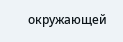окружающей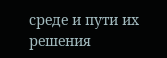среде и пути их решения